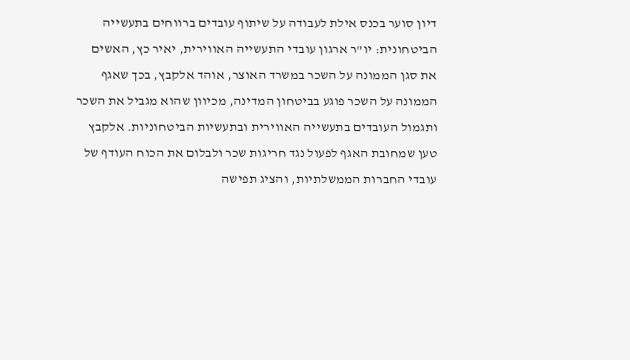דיון סוער בכנס אילת לעבודה על שיתוף עובדים ברווחים בתעשייה הביטחונית: יו"ר ארגון עובדי התעשייה האווירית, יאיר כץ, האשים את סגן הממונה על השכר במשרד האוצר, אוהד אלקבץ, בכך שאגף הממונה על השכר פוגע בביטחון המדינה, מכיוון שהוא מגביל את השכר ותגמול העובדים בתעשייה האווירית ובתעשיות הביטחוניות. אלקבץ טען שמחובת האגף לפעול נגד חריגות שכר ולבלום את הכוח העודף של עובדי החברות הממשלתיות, והציג תפישה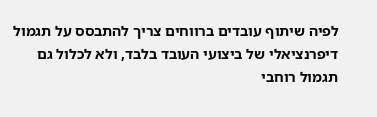לפיה שיתוף עובדים ברווחים צריך להתבסס על תגמול דיפרנציאלי של ביצועי העובד בלבד, ולא לכלול גם תגמול רוחבי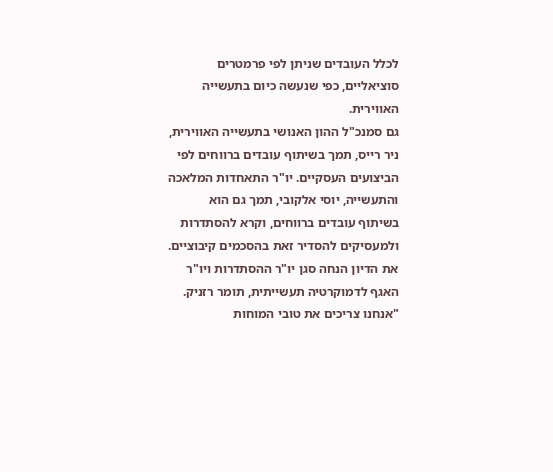לכלל העובדים שניתן לפי פרמטרים סוציאליים, כפי שנעשה כיום בתעשייה האווירית.
גם סמנכ"ל ההון האנושי בתעשייה האווירית, ניר רייס, תמך בשיתוף עובדים ברווחים לפי הביצועים העסקיים. יו"ר התאחדות המלאכה והתעשייה, יוסי אלקובי, תמך גם הוא בשיתוף עובדים ברווחים, וקרא להסתדרות ולמעסיקים להסדיר זאת בהסכמים קיבוציים. את הדיון הנחה סגן יו"ר ההסתדרות ויו"ר האגף לדמוקרטיה תעשייתית, תומר רזניק.
"אנחנו צריכים את טובי המוחות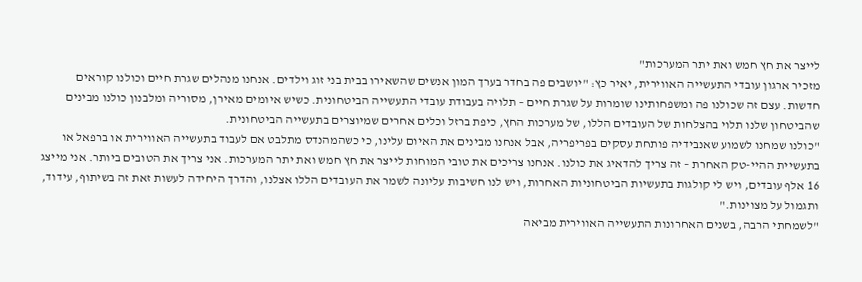לייצר את חץ חמש ואת יתר המערכות"
מזכיר ארגון עובדי התעשייה האווירית, יאיר כץ: "יושבים פה בחדר בערך המון אנשים שהשאירו בבית בני זוג וילדים. אנחנו מנהלים שגרת חיים וכולנו קוראים חדשות. עצם זה שכולנו פה ומשפחותינו שומרות על שגרת חיים – תלויה בעבודת עובדי התעשייה הביטחונית. כשיש איומים מאירן, מסוריה ומלבנון כולנו מבינים שהביטחון שלנו תלוי בהצלחות של העובדים הללו, של מערכות החץ, כיפת ברזל וכלים אחרים שמיוצרים בתעשייה הביטחונית.
"כולנו שמחנו לשמוע שאנבידיה פותחת עסקים בפריפריה, אבל אנחנו מבינים את האיום עלינו, כי כשהמהנדס מתלבט אם לעבוד בתעשייה האווירית או ברפאל או בתעשיית ההיי-טק האחרת – זה צריך להדאיג את כולנו. אנחנו צריכים את טובי המוחות לייצר את חץ חמש ואת יתר המערכות. אני צריך את הטובים ביותר. אני מייצג 16 אלף עובדים, ויש לי קולגות בתעשיות הביטחוניות האחרות, ויש לנו חשיבות עליונה לשמר את העובדים הללו אצלנו, והדרך היחידה לעשות זאת זה בשיתוף, עידוד, ותגמול על מצוינות."
"לשמחתי הרבה, בשנים האחרונות התעשייה האווירית מביאה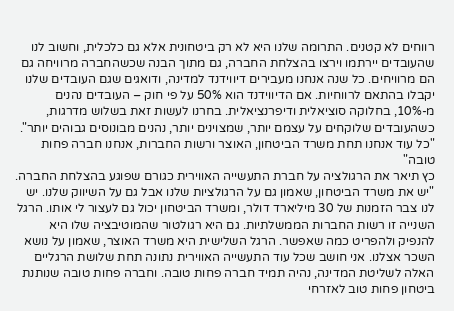רווחים לא קטנים. התרומה שלנו היא לא רק ביטחונית אלא גם כלכלית, וחשוב לנו שהעובדים יירתמו וירצו בהצלחת החברה, גם מתוך הבנה שכשהחברה מרוויחה גם הם מרוויחים. כל שנה אנחנו מעבירים דיווידנד למדינה, ודואגים שגם העובדים שלנו יקבלו בהתאם לרווחיות. אם הדיווידנד הוא 50% על פי חוק – העובדים נהנים מ-10%, בחלוקה סוציאלית ודיפרנציאלית. בחרנו לעשות זאת בשלוש מדרגות, כשהעובדים שלוקחים על עצמם יותר, שמצוינים יותר, נהנים מבונוסים גבוהים יותר".
"כל עוד אנחנו תחת משרד הביטחון, האוצר ורשות החברות, אנחנו חברה פחות טובה"
כץ תיאר את הרגולציה על חברת התעשייה האווירית כגורם שפוגע בהצלחת החברה. "יש את משרד הביטחון, שאמון גם על הרגולציות שלנו אבל גם על השיווק שלנו. יש לנו צבר הזמנות של 30 מיליארד דולר, ומשרד הביטחון יכול גם לעצור לי אותו. הרגל השנייה זו רשות החברות הממשלתיות. גם היא רגולטור שהמוטיבציה שלו היא להנפיק ולהפריט כמה שאפשר. הרגל השלישית היא משרד האוצר, שאמון על נושא השכר אצלנו. אני חושב שכל עוד התעשייה האווירית נתונה תחת שלושת הרגליים האלה לשליטת המדינה, נהיה תמיד חברה פחות טובה. וחברה פחות טובה שנותנת ביטחון פחות טוב לאזרחי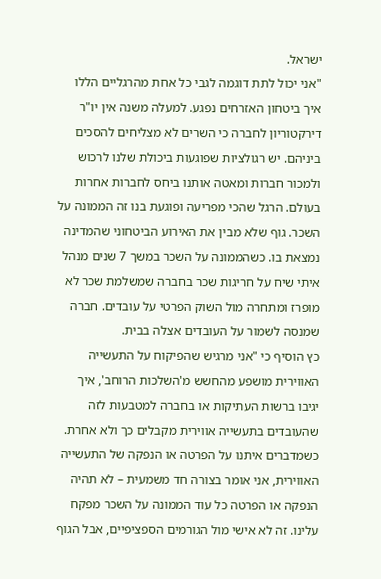ישראל.
"אני יכול לתת דוגמה לגבי כל אחת מהרגליים הללו איך ביטחון האזרחים נפגע. למעלה משנה אין יו"ר דירקטוריון לחברה כי השרים לא מצליחים להסכים ביניהם. יש רגולציות שפוגעות ביכולת שלנו לרכוש ולמכור חברות ומאטה אותנו ביחס לחברות אחרות בעולם. הרגל שהכי מפריעה ופוגעת בנו זה הממונה על השכר. גוף שלא מבין את האירוע הביטחוני שהמדינה נמצאת בו. כשהממונה על השכר במשך 7 שנים מנהל איתי שיח על חריגות שכר בחברה שמשלמת שכר לא מופרז ומתחרה מול השוק הפרטי על עובדים. חברה שמנסה לשמור על העובדים אצלה בבית.
כץ הוסיף כי "אני מרגיש שהפיקוח על התעשייה האווירית מושפע מהחשש מ'השלכות הרוחב', איך יגיבו ברשות העתיקות או בחברה למטבעות לזה שהעובדים בתעשייה אווירית מקבלים כך ולא אחרת. כשמדברים איתנו על הפרטה או הנפקה של התעשייה האווירית, אני אומר בצורה חד משמעית – לא תהיה הנפקה או הפרטה כל עוד הממונה על השכר מפקח עלינו. זה לא אישי מול הגורמים הספציפיים, אבל הגוף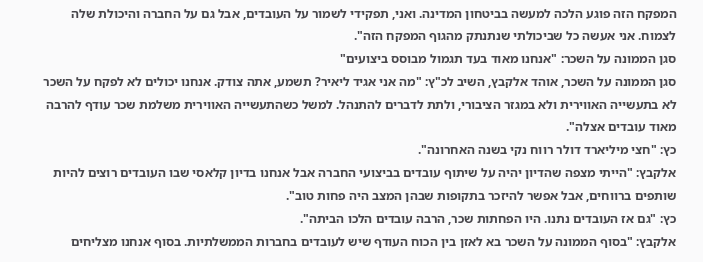המפקח הזה פוגע הלכה למעשה בביטחון המדינה. ואני, תפקידי לשמור על העובדים, אבל גם על החברה והיכולת שלה לצמוח. אני אעשה כל שביכולתי שנתנתק מהגוף המפקח הזה".
סגן הממונה על השכר: "אנחנו מאוד בעד תגמול מבוסס ביצועים"
סגן הממונה על השכר, אוהד אלקבץ, השיב לכ"ץ: "מה אני אגיד ליאיר? תשמע, אתה צודק. אנחנו יכולים לא לפקח על השכר לא בתעשייה האווירית ולא במגזר הציבורי, ולתת לדברים להתנהל. למשל כשהתעשייה האווירית משלמת שכר עודף להרבה מאוד עובדים אצלה".
כץ: "חצי מיליארד דולר רווח נקי בשנה האחרונה".
אלקבץ: "הייתי מצפה שהדיון יהיה על שיתוף עובדים בביצועי החברה אבל אנחנו בדיון קלאסי שבו העובדים רוצים להיות שותפים ברווחים, אבל אפשר להיזכר בתקופות שבהן המצב היה פחות טוב".
כץ: "גם אז העובדים נתנו. היו הפחתות שכר, הרבה עובדים הלכו הביתה".
אלקבץ: "בסוף הממונה על השכר בא לאזן בין הכוח העודף שיש לעובדים בחברות הממשלתיות. בסוף אנחנו מצליחים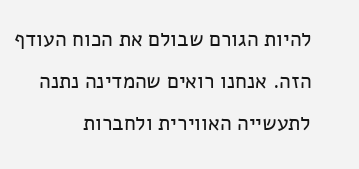להיות הגורם שבולם את הכוח העודף הזה. אנחנו רואים שהמדינה נתנה לתעשייה האווירית ולחברות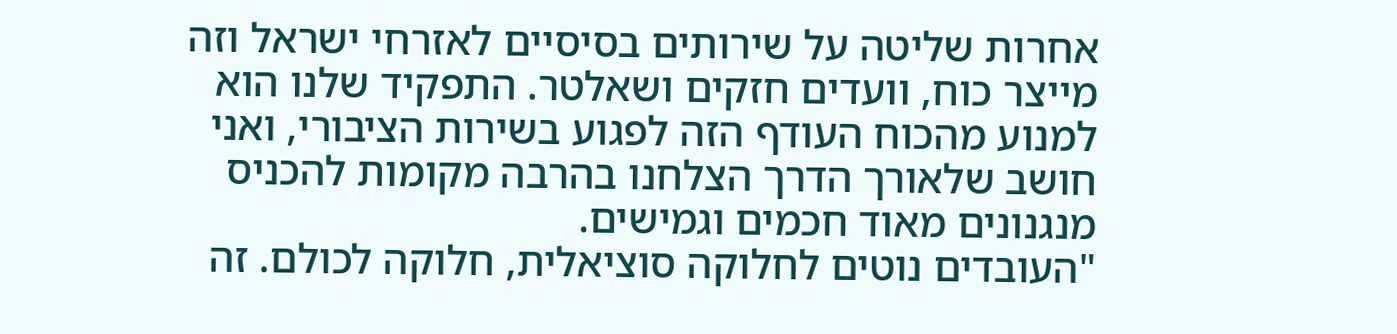אחרות שליטה על שירותים בסיסיים לאזרחי ישראל וזה מייצר כוח, וועדים חזקים ושאלטר. התפקיד שלנו הוא למנוע מהכוח העודף הזה לפגוע בשירות הציבורי, ואני חושב שלאורך הדרך הצלחנו בהרבה מקומות להכניס מנגנונים מאוד חכמים וגמישים.
"העובדים נוטים לחלוקה סוציאלית, חלוקה לכולם. זה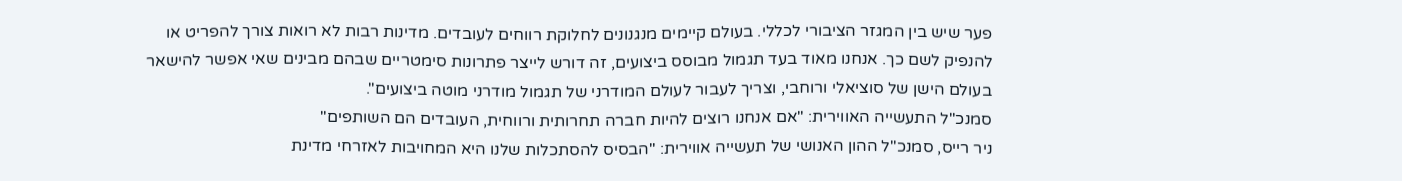פער שיש בין המגזר הציבורי לכללי. בעולם קיימים מנגנונים לחלוקת רווחים לעובדים. מדינות רבות לא רואות צורך להפריט או להנפיק לשם כך. אנחנו מאוד בעד תגמול מבוסס ביצועים, זה דורש לייצר פתרונות סימטריים שבהם מבינים שאי אפשר להישאר בעולם הישן של סוציאלי ורוחבי, וצריך לעבור לעולם המודרני של תגמול מודרני מוטה ביצועים".
סמנכ"ל התעשייה האווירית: "אם אנחנו רוצים להיות חברה תחרותית ורווחית, העובדים הם השותפים"
ניר רייס, סמנכ"ל ההון האנושי של תעשייה אווירית: "הבסיס להסתכלות שלנו היא המחויבות לאזרחי מדינת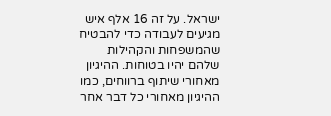ישראל. על זה 16 אלף איש מגיעים לעבודה כדי להבטיח שהמשפחות והקהילות שלהם יהיו בטוחות. ההיגיון מאחורי שיתוף ברווחים, כמו ההיגיון מאחורי כל דבר אחר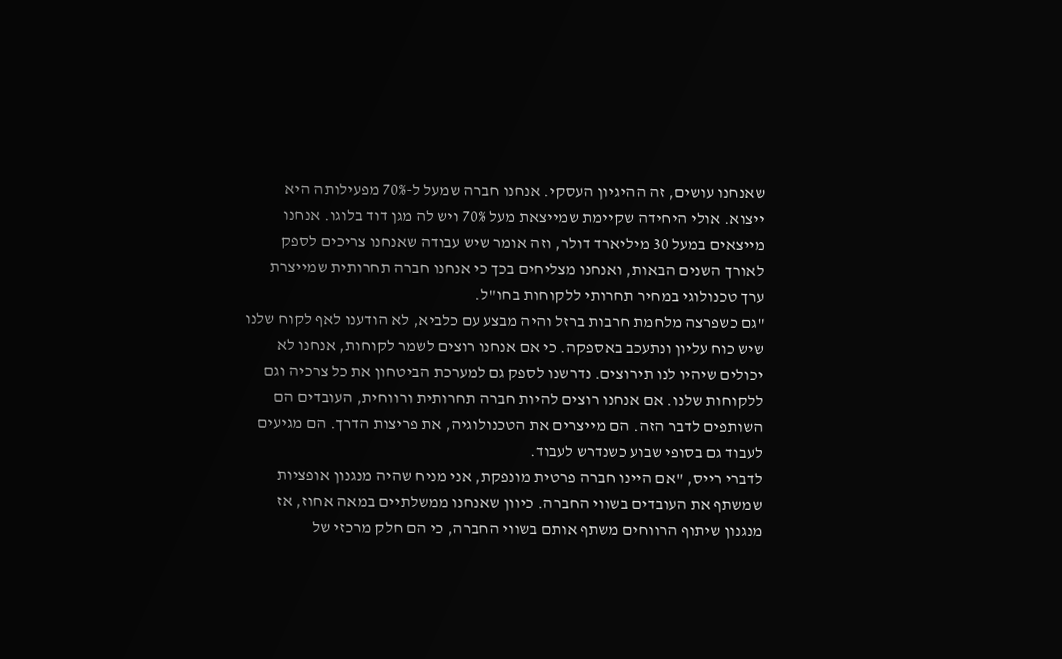שאנחנו עושים, זה ההיגיון העסקי. אנחנו חברה שמעל ל-70% מפעילותה היא ייצוא. אולי היחידה שקיימת שמייצאת מעל 70% ויש לה מגן דוד בלוגו. אנחנו מייצאים במעל 30 מיליארד דולר, וזה אומר שיש עבודה שאנחנו צריכים לספק לאורך השנים הבאות, ואנחנו מצליחים בכך כי אנחנו חברה תחרותית שמייצרת ערך טכנולוגי במחיר תחרותי ללקוחות בחו"ל.
"גם כשפרצה מלחמת חרבות ברזל והיה מבצע עם כלביא, לא הודענו לאף לקוח שלנו שיש כוח עליון ונתעכב באספקה. כי אם אנחנו רוצים לשמר לקוחות, אנחנו לא יכולים שיהיו לנו תירוצים. נדרשנו לספק גם למערכת הביטחון את כל צרכיה וגם ללקוחות שלנו. אם אנחנו רוצים להיות חברה תחרותית ורווחית, העובדים הם השותפים לדבר הזה. הם מייצרים את הטכנולוגיה, את פריצות הדרך. הם מגיעים לעבוד גם בסופי שבוע כשנדרש לעבוד.
לדברי רייס, "אם היינו חברה פרטית מונפקת, אני מניח שהיה מנגנון אופציות שמשתף את העובדים בשווי החברה. כיוון שאנחנו ממשלתיים במאה אחוז, אז מנגנון שיתוף הרווחים משתף אותם בשווי החברה, כי הם חלק מרכזי של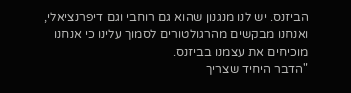הביזנס. יש לנו מנגנון שהוא גם רוחבי וגם דיפרנציאלי, ואנחנו מבקשים מהרגולטורים לסמוך עלינו כי אנחנו מוכיחים את עצמנו בביזנס.
"הדבר היחיד שצריך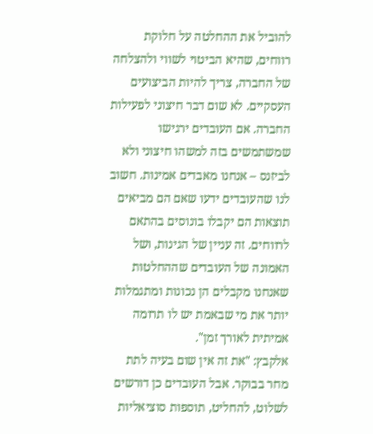להוביל את ההחלטה על חלוקת רווחים, שהיא הביטוי לשווי ולהצלחה של החברה, צריך להיות הביצועים העסקיים. לא שום דבר חיצוני לפעילות החברה. אם העובדים ירגישו שמשתמשים בזה למשהו חיצוני ולא לביזנס – אנחנו מאבדים אמינות. חשוב לנו שהעובדים ידעו שאם הם מביאים תוצאות הם יקבלו בונוסים בהתאם לרווחים. זה עניין של הגינות, ושל האמונה של העובדים שההחלטות שאנחנו מקבלים הן נכונות ומתגמלות יותר את מי שבאמת יש לו תרומה אמיתית לאורך זמן".
אלקבץ: "את זה אין שום בעיה לתת מחר בבוקר. אבל העובדים כן דורשים לשלוט, להחליט, תוספות סוציאליות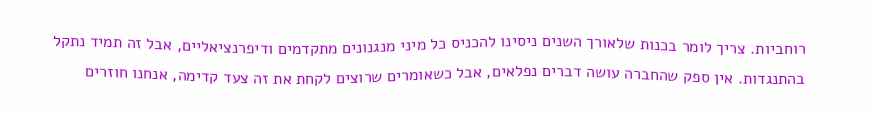רוחביות. צריך לומר בכנות שלאורך השנים ניסינו להכניס כל מיני מנגנונים מתקדמים ודיפרנציאליים, אבל זה תמיד נתקל בהתנגדות. אין ספק שהחברה עושה דברים נפלאים, אבל כשאומרים שרוצים לקחת את זה צעד קדימה, אנחנו חוזרים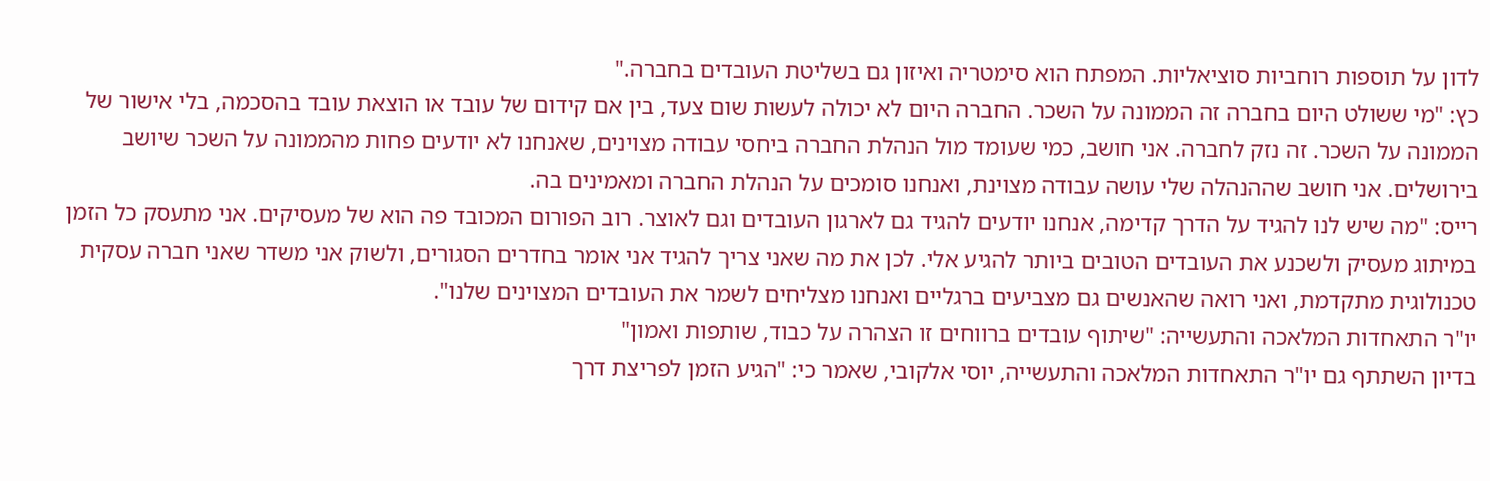לדון על תוספות רוחביות סוציאליות. המפתח הוא סימטריה ואיזון גם בשליטת העובדים בחברה."
כץ: "מי ששולט היום בחברה זה הממונה על השכר. החברה היום לא יכולה לעשות שום צעד, בין אם קידום של עובד או הוצאת עובד בהסכמה, בלי אישור של הממונה על השכר. זה נזק לחברה. אני חושב, כמי שעומד מול הנהלת החברה ביחסי עבודה מצוינים, שאנחנו לא יודעים פחות מהממונה על השכר שיושב בירושלים. אני חושב שההנהלה שלי עושה עבודה מצוינת, ואנחנו סומכים על הנהלת החברה ומאמינים בה.
רייס: "מה שיש לנו להגיד על הדרך קדימה, אנחנו יודעים להגיד גם לארגון העובדים וגם לאוצר. רוב הפורום המכובד פה הוא של מעסיקים. אני מתעסק כל הזמן במיתוג מעסיק ולשכנע את העובדים הטובים ביותר להגיע אלי. לכן את מה שאני צריך להגיד אני אומר בחדרים הסגורים, ולשוק אני משדר שאני חברה עסקית טכנולוגית מתקדמת, ואני רואה שהאנשים גם מצביעים ברגליים ואנחנו מצליחים לשמר את העובדים המצוינים שלנו".
יו"ר התאחדות המלאכה והתעשייה: "שיתוף עובדים ברווחים זו הצהרה על כבוד, שותפות ואמון"
בדיון השתתף גם יו"ר התאחדות המלאכה והתעשייה, יוסי אלקובי, שאמר כי: "הגיע הזמן לפריצת דרך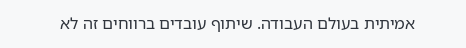אמיתית בעולם העבודה. שיתוף עובדים ברווחים זה לא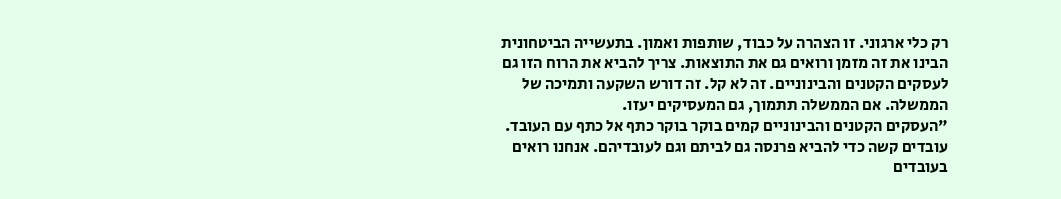רק כלי ארגוני. זו הצהרה על כבוד, שותפות ואמון. בתעשייה הביטחונית הבינו את זה מזמן ורואים גם את התוצאות. צריך להביא את הרוח הזו גם לעסקים הקטנים והבינוניים. זה לא קל. זה דורש השקעה ותמיכה של הממשלה. אם הממשלה תתמוך, גם המעסיקים יעזו.
"העסקים הקטנים והבינוניים קמים בוקר בוקר כתף אל כתף עם העובד. עובדים קשה כדי להביא פרנסה גם לביתם וגם לעובדיהם. אנחנו רואים בעובדים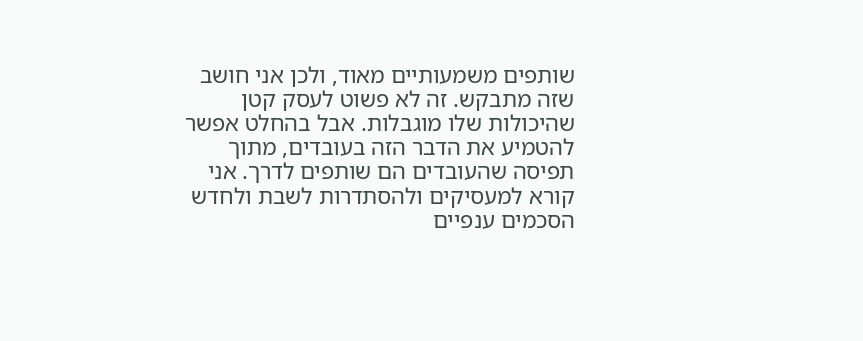שותפים משמעותיים מאוד, ולכן אני חושב שזה מתבקש. זה לא פשוט לעסק קטן שהיכולות שלו מוגבלות. אבל בהחלט אפשר להטמיע את הדבר הזה בעובדים, מתוך תפיסה שהעובדים הם שותפים לדרך. אני קורא למעסיקים ולהסתדרות לשבת ולחדש הסכמים ענפיים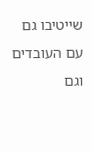שייטיבו גם עם העובדים וגם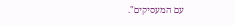עם המעסיקים".